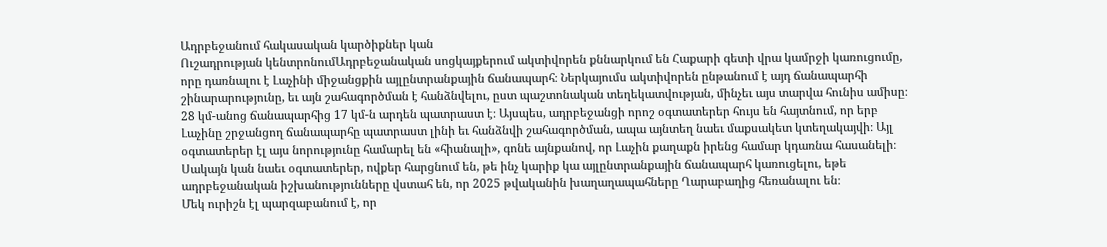Ադրբեջանում հակասական կարծիքներ կան
Ուշադրության կենտրոնումԱդրբեջանական սոցկայքերում ակտիվորեն քննարկում են Հաքարի գետի վրա կամրջի կառուցումը, որը դառնալու է Լաչինի միջանցքին այլընտրանքային ճանապարհ։ Ներկայումս ակտիվորեն ընթանում է այդ ճանապարհի շինարարությունը, եւ այն շահագործման է հանձնվելու, ըստ պաշտոնական տեղեկատվության, մինչեւ այս տարվա հունիս ամիսը։ 28 կմ-անոց ճանապարհից 17 կմ-ն արդեն պատրաստ է։ Այսպես, ադրբեջանցի որոշ օգտատերեր հույս են հայտնում, որ երբ Լաչինը շրջանցող ճանապարհը պատրաստ լինի եւ հանձնվի շահագործման, ապա այնտեղ նաեւ մաքսակետ կտեղակայվի։ Այլ օգտատերեր էլ այս նորությունը համարել են «հիանալի», գոնե այնքանով, որ Լաչին քաղաքն իրենց համար կդառնա հասանելի։ Սակայն կան նաեւ օգտատերեր, ովքեր հարցնում են, թե ինչ կարիք կա այլընտրանքային ճանապարհ կառուցելու, եթե ադրբեջանական իշխանությունները վստահ են, որ 2025 թվականին խաղաղապահները Ղարաբաղից հեռանալու են։
Մեկ ուրիշն էլ պարզաբանում է, որ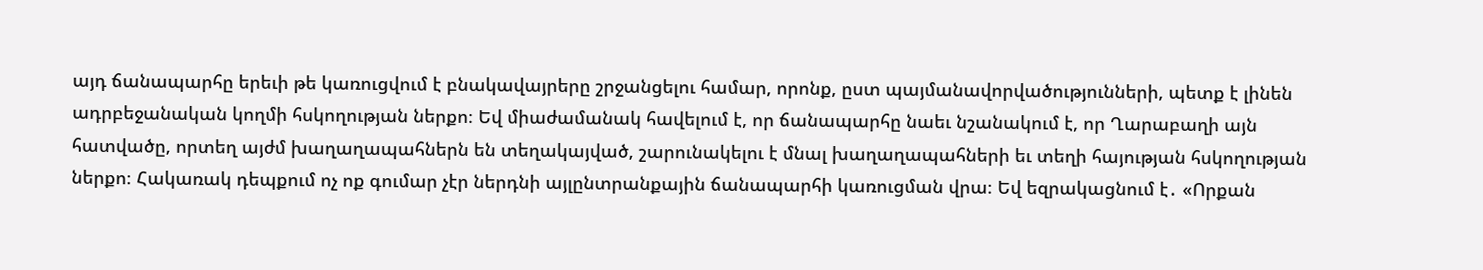այդ ճանապարհը երեւի թե կառուցվում է բնակավայրերը շրջանցելու համար, որոնք, ըստ պայմանավորվածությունների, պետք է լինեն ադրբեջանական կողմի հսկողության ներքո։ Եվ միաժամանակ հավելում է, որ ճանապարհը նաեւ նշանակում է, որ Ղարաբաղի այն հատվածը, որտեղ այժմ խաղաղապահներն են տեղակայված, շարունակելու է մնալ խաղաղապահների եւ տեղի հայության հսկողության ներքո։ Հակառակ դեպքում ոչ ոք գումար չէր ներդնի այլընտրանքային ճանապարհի կառուցման վրա։ Եվ եզրակացնում է․ «Որքան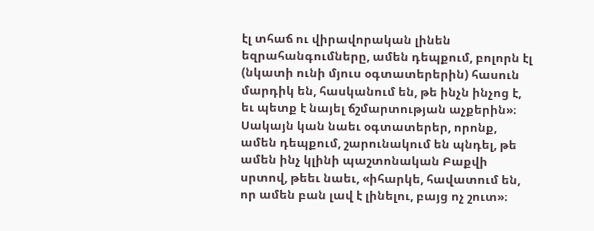էլ տհաճ ու վիրավորական լինեն եզրահանգումները, ամեն դեպքում, բոլորն էլ (նկատի ունի մյուս օգտատերերին) հասուն մարդիկ են, հասկանում են, թե ինչն ինչոց է, եւ պետք է նայել ճշմարտության աչքերին»։ Սակայն կան նաեւ օգտատերեր, որոնք, ամեն դեպքում, շարունակում են պնդել, թե ամեն ինչ կլինի պաշտոնական Բաքվի սրտով, թեեւ նաեւ, «իհարկե, հավատում են, որ ամեն բան լավ է լինելու, բայց ոչ շուտ»։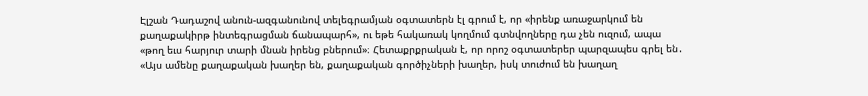Էլշան Դադաշով անուն-ազգանունով տելեգրամյան օգտատերն էլ գրում է, որ «իրենք առաջարկում են քաղաքակիրթ ինտեգրացման ճանապարհ», ու եթե հակառակ կողմում գտնվողները դա չեն ուզում, ապա «թող եւս հարյուր տարի մնան իրենց բներում»։ Հետաքրքրական է, որ որոշ օգտատերեր պարզապես գրել են․ «Այս ամենը քաղաքական խաղեր են, քաղաքական գործիչների խաղեր, իսկ տուժում են խաղաղ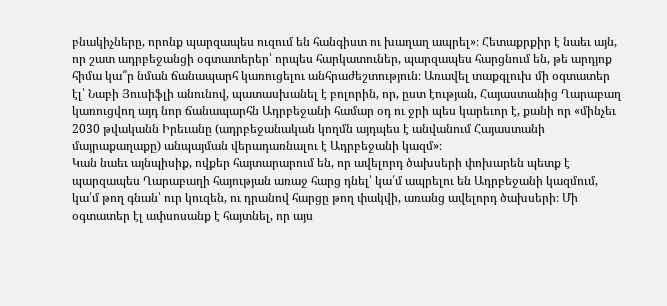բնակիչները, որոնք պարզապես ուզում են հանգիստ ու խաղաղ ապրել»։ Հետաքրքիր է նաեւ այն, որ շատ ադրբեջանցի օգտատերեր՝ որպես հարկատուներ, պարզապես հարցնում են, թե արդյոք հիմա կա՞ր նման ճանապարհ կառուցելու անհրաժեշտություն։ Առավել տաքգլուխ մի օգտատեր էլ՝ Նաբի Յուսիֆլի անունով, պատասխանել է բոլորին, որ, ըստ էության, Հայաստանից Ղարաբաղ կառուցվող այդ նոր ճանապարհն Ադրբեջանի համար օդ ու ջրի պես կարեւոր է, քանի որ «մինչեւ 2030 թվականն Իրեւանը (ադրբեջանական կողմն այդպես է անվանում Հայաստանի մայրաքաղաքը) անպայման վերադառնալու է Ադրբեջանի կազմ»։
Կան նաեւ այնպիսիք, ովքեր հայտարարում են, որ ավելորդ ծախսերի փոխարեն պետք է պարզապես Ղարաբաղի հայության առաջ հարց դնել՝ կա՛մ ապրելու են Ադրբեջանի կազմում, կա՛մ թող գնան՝ ուր կուզեն, ու դրանով հարցը թող փակվի, առանց ավելորդ ծախսերի։ Մի օգտատեր էլ ափսոսանք է հայտնել, որ այս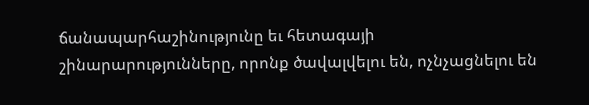ճանապարհաշինությունը եւ հետագայի շինարարությունները, որոնք ծավալվելու են, ոչնչացնելու են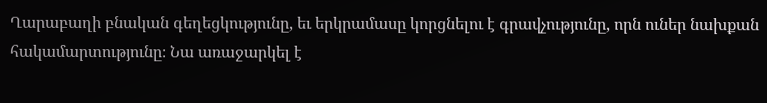Ղարաբաղի բնական գեղեցկությունը, եւ երկրամասը կորցնելու է գրավչությունը, որն ուներ նախքան հակամարտությունը։ Նա առաջարկել է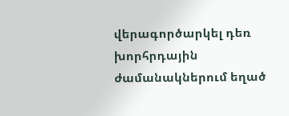վերագործարկել դեռ խորհրդային ժամանակներում եղած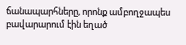ճանապարհները, որոնք ամբողջապես բավարարում էին եղած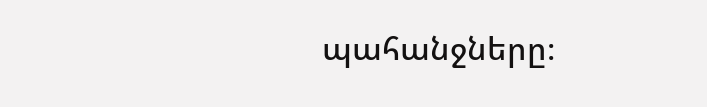պահանջները։